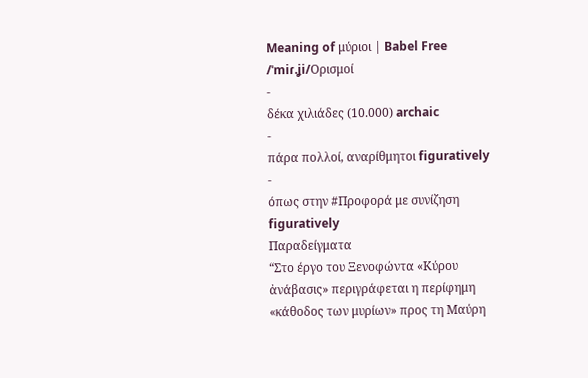Meaning of μύριοι | Babel Free
/ˈmiɾ.ʝi/Ορισμοί
-
δέκα χιλιάδες (10.000) archaic
-
πάρα πολλοί, αναρίθμητοι figuratively
-
όπως στην #Προφορά με συνίζηση figuratively
Παραδείγματα
“Στο έργο του Ξενοφώντα «Κύρου ἀνάβασις» περιγράφεται η περίφημη «κάθοδος των μυρίων» προς τη Μαύρη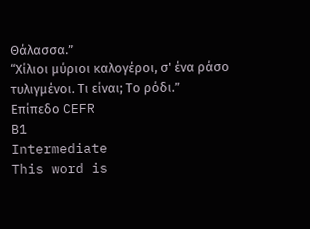Θάλασσα.”
“Χίλιοι μύριοι καλογέροι, σ' ένα ράσο τυλιγμένοι. Τι είναι; Το ρόδι.”
Επίπεδο CEFR
B1
Intermediate
This word is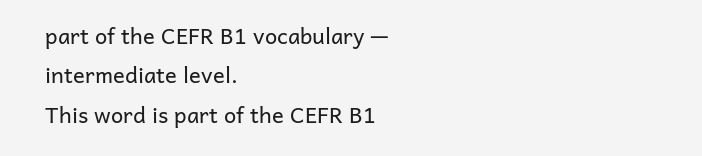part of the CEFR B1 vocabulary — intermediate level.
This word is part of the CEFR B1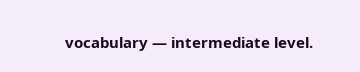vocabulary — intermediate level.